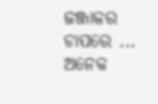ଜଞ୍ଜାଳର ଚାପରେ ...
ଅନେକ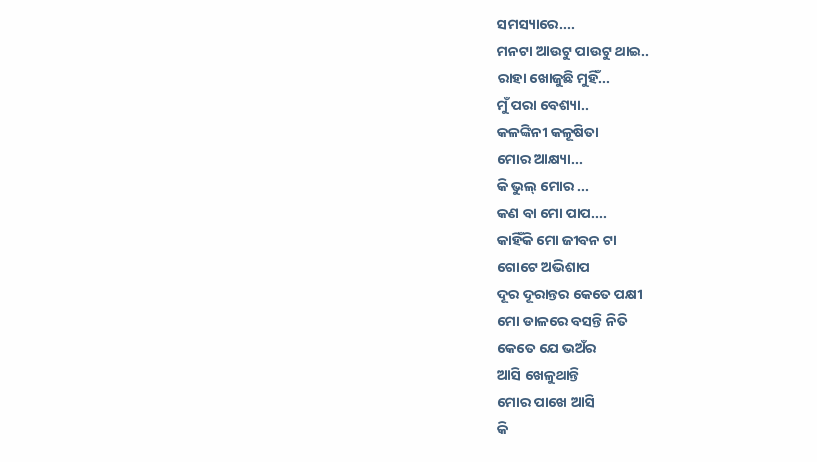ସମସ୍ୟାରେ....
ମନଟା ଆଉଟୁ ପାଉଟୁ ଥାଇ..
ରାହା ଖୋଜୁଛି ମୁହିଁ...
ମୁଁ ପରା ବେଶ୍ୟା..
କଳଙ୍କିନୀ କଳୂଷିତା
ମୋର ଆକ୍ଷ୍ୟା...
କି ଭୁଲ୍ ମୋର ...
କଣ ବା ମୋ ପାପ....
କାହିଁକି ମୋ ଜୀବନ ଟା
ଗୋଟେ ଅଭିଶାପ
ଦୂର ଦୂରାନ୍ତର କେତେ ପକ୍ଷୀ
ମୋ ଡାଳରେ ବସନ୍ତି ନିତି
କେତେ ଯେ ଭଅଁର
ଆସି ଖେଳୁଥାନ୍ତି
ମୋର ପାଖେ ଆସି
କି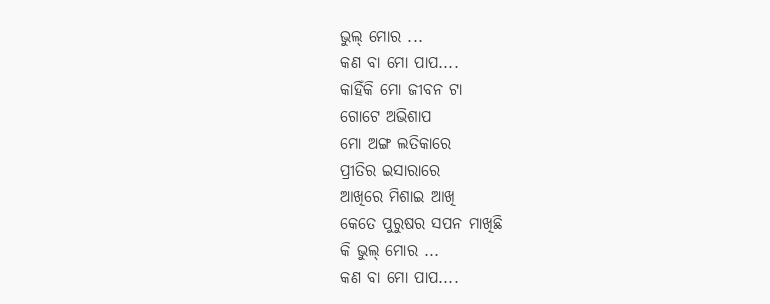ଭୁଲ୍ ମୋର ...
କଣ ବା ମୋ ପାପ....
କାହିଁକି ମୋ ଜୀବନ ଟା
ଗୋଟେ ଅଭିଶାପ
ମୋ ଅଙ୍ଗ ଲତିକାରେ
ପ୍ରୀତିର ଇସାରାରେ
ଆଖିରେ ମିଶାଇ ଆଖି
କେତେ ପୁରୁଷର ସପନ ମାଖିଛି
କି ଭୁଲ୍ ମୋର ...
କଣ ବା ମୋ ପାପ....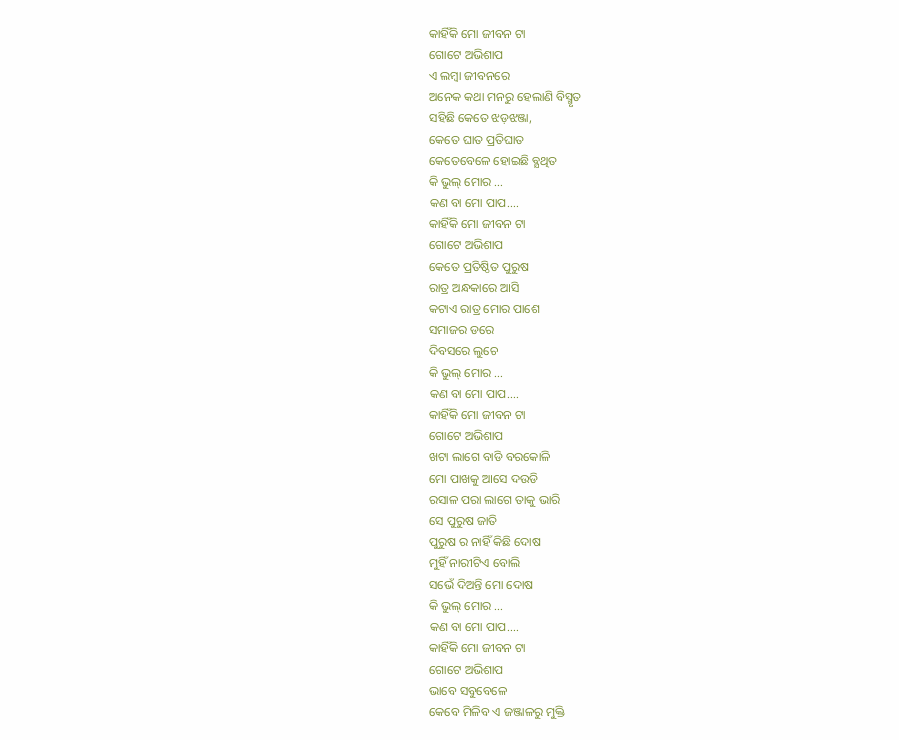କାହିଁକି ମୋ ଜୀବନ ଟା
ଗୋଟେ ଅଭିଶାପ
ଏ ଲମ୍ବା ଜୀବନରେ
ଅନେକ କଥା ମନରୁ ହେଲାଣି ବିସ୍ମୃତ
ସହିଛି କେତେ ଝଡ଼ଝଞ୍ଜା,
କେତେ ଘାତ ପ୍ରତିଘାତ
କେତେବେଳେ ହୋଇଛି ବ୍ଯଥିତ
କି ଭୁଲ୍ ମୋର ...
କଣ ବା ମୋ ପାପ....
କାହିଁକି ମୋ ଜୀବନ ଟା
ଗୋଟେ ଅଭିଶାପ
କେତେ ପ୍ରତିଷ୍ଠିତ ପୁରୁଷ
ରାତ୍ର ଅନ୍ଧକାରେ ଆସି
କଟାଏ ରାତ୍ର ମୋର ପାଶେ
ସମାଜର ଡରେ
ଦିବସରେ ଲୁଚେ
କି ଭୁଲ୍ ମୋର ...
କଣ ବା ମୋ ପାପ....
କାହିଁକି ମୋ ଜୀବନ ଟା
ଗୋଟେ ଅଭିଶାପ
ଖଟା ଲାଗେ ବାଡି ବରକୋଳି
ମୋ ପାଖକୁ ଆସେ ଦଉଡି
ରସାଳ ପରା ଲାଗେ ତାକୁ ଭାରି
ସେ ପୁରୁଷ ଜାତି
ପୁରୁଷ ର ନାହିଁ କିଛି ଦୋଷ
ମୁହିଁ ନାରୀଟିଏ ବୋଲି
ସଭେଁ ଦିଅନ୍ତି ମୋ ଦୋଷ
କି ଭୁଲ୍ ମୋର ...
କଣ ବା ମୋ ପାପ....
କାହିଁକି ମୋ ଜୀବନ ଟା
ଗୋଟେ ଅଭିଶାପ
ଭାବେ ସବୁବେଳେ
କେବେ ମିଳିବ ଏ ଜଞ୍ଜାଳରୁ ମୁକ୍ତି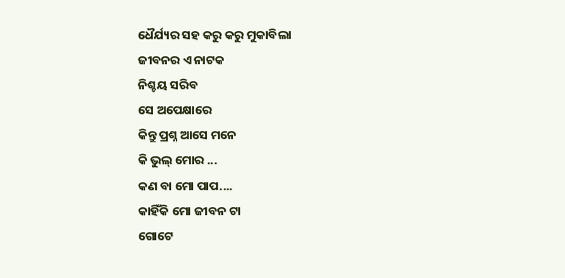ଧୈର୍ଯ୍ୟର ସହ କରୁ କରୁ ମୁକାବିଲା
ଜୀବନର ଏ ନାଟକ
ନିଶ୍ଚୟ ସରିବ
ସେ ଅପେକ୍ଷାରେ
କିନ୍ତୁ ପ୍ରଶ୍ନ ଆସେ ମନେ
କି ଭୁଲ୍ ମୋର ...
କଣ ବା ମୋ ପାପ....
କାହିଁକି ମୋ ଜୀବନ ଟା
ଗୋଟେ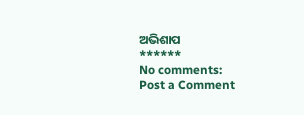ଅଭିଶାପ
******
No comments:
Post a Comment